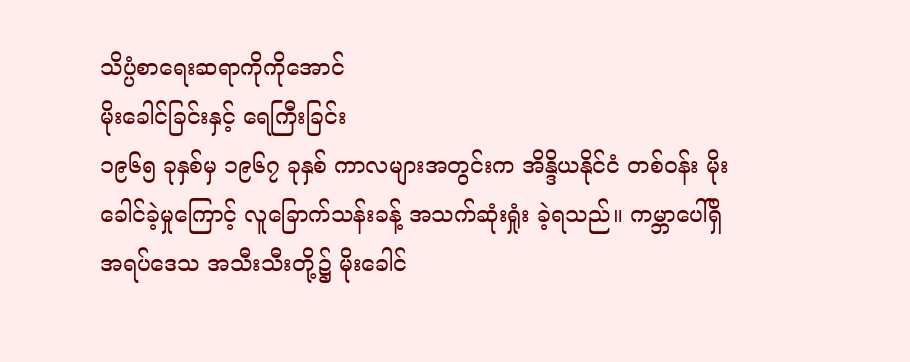သိပ္ပံစာရေးဆရာကိုကိုအောင်
မိုးခေါင်ခြင်းနှင့် ရေကြီးခြင်း
၁၉၆၅ ခုနှစ်မှ ၁၉၆၇ ခုနှစ် ကာလများအတွင်းက အိန္ဒိယနိုင်ငံ တစ်ဝန်း မိုးခေါင်ခဲ့မှုကြောင့် လူခြောက်သန်းခန့် အသက်ဆုံးရှုံး ခဲ့ရသည်။ ကမ္ဘာပေါ်ရှိ အရပ်ဒေသ အသီးသီးတို့၌ မိုးခေါင်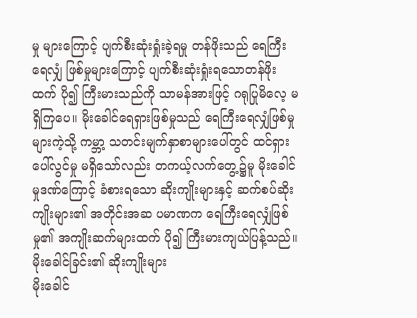မှု များကြောင့် ပျက်စီးဆုံးရှုံးခဲ့ရမှု တန်ဖိုးသည် ရေကြီးရေလျှံ ဖြစ်မှုများကြောင့် ပျက်စီးဆုံးရှုံးရသောတန်ဖိုးထက် ပို၍ ကြီးမားသည်ကို သာမန်အားဖြင့် ဂရုပြုမိလေ့ မရှိကြပေ။ မိုးခေါင်ရေရှားဖြစ်မှုသည် ရေကြီးရေလျှံဖြစ်မှုများကဲ့သို့ ကမ္ဘာ့ သတင်းမျက်နှာစာများပေါ်တွင် ထင်ရှားပေါ်လွင်မှု မရှိသော်လည်း တကယ့်လက်တွေ့၌မူ မိုးခေါင်မှုဒဏ်ကြောင့် ခံစားရသော ဆိုးကျိုးများနှင့် ဆက်စပ်ဆိုးကျိုးများ၏ အတိုင်းအဆ ပမာဏက ရေကြီးရေလျှံဖြစ်မှု၏ အကျိုးဆက်များထက် ပို၍ ကြီးမားကျယ်ပြန့်သည်။
မိုးခေါင်ခြင်း၏ ဆိုးကျိုးများ
မိုးခေါင်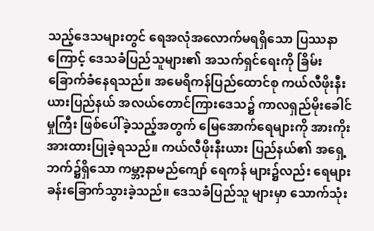သည့်ဒေသများတွင် ရေအလုံအလောက်မရရှိသော ပြဿနာကြောင့် ဒေသခံပြည်သူများ၏ အသက်ရှင်ရေးကို ခြိမ်းခြောက်ခံနေရသည်။ အမေရိကန်ပြည်ထောင်စု ကယ်လီဖိုးနီးယားပြည်နယ် အလယ်တောင်ကြားဒေသ၌ ကာလရှည်မိုးခေါင်မှုကြီး ဖြစ်ပေါ်ခဲ့သည့်အတွက် မြေအောက်ရေများကို အားကိုးအားထားပြုခဲ့ရသည်။ ကယ်လီဖိုးနီးယား ပြည်နယ်၏ အရှေ့ဘက်၌ရှိသော ကမ္ဘာ့နာမည်ကျော် ရေကန် များ၌လည်း ရေများခန်းခြောက်သွားခဲ့သည်။ ဒေသခံပြည်သူ များမှာ သောက်သုံး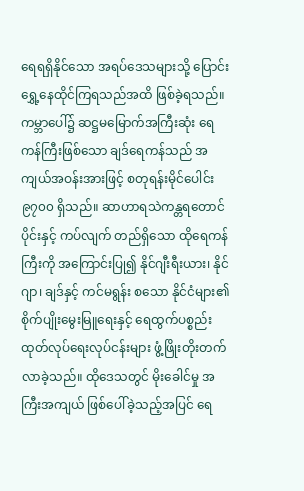ရေရရှိနိုင်သော အရပ်ဒေသများသို့ ပြောင်းရွှေ့နေထိုင်ကြရသည်အထိ ဖြစ်ခဲ့ရသည်။ ကမ္ဘာပေါ်၌ ဆဋ္ဌမမြောက်အကြီးဆုံး ရေကန်ကြီးဖြစ်သော ချဒ်ရေကန်သည် အကျယ်အဝန်းအားဖြင့် စတုရန်းမိုင်ပေါင်း ၉၇၀၀ ရှိသည်။ ဆာဟာရသဲကန္တရတောင်ပိုင်းနှင့် ကပ်လျက် တည်ရှိသော ထိုရေကန်ကြီးကို အကြောင်းပြု၍ နိုင်ဂျီးရီးယား၊ နိုင်ဂျာ၊ ချဒ်နှင့် ကင်မရွန်း စသော နိုင်ငံများ၏ စိုက်ပျိုးမွေးမြူရေးနှင့် ရေထွက်ပစ္စည်း ထုတ်လုပ်ရေးလုပ်ငန်းများ ဖွံ့ဖြိုးတိုးတက်လာခဲ့သည်။ ထိုဒေသတွင် မိုးခေါင်မှု အကြီးအကျယ် ဖြစ်ပေါ်ခဲ့သည့်အပြင် ရေ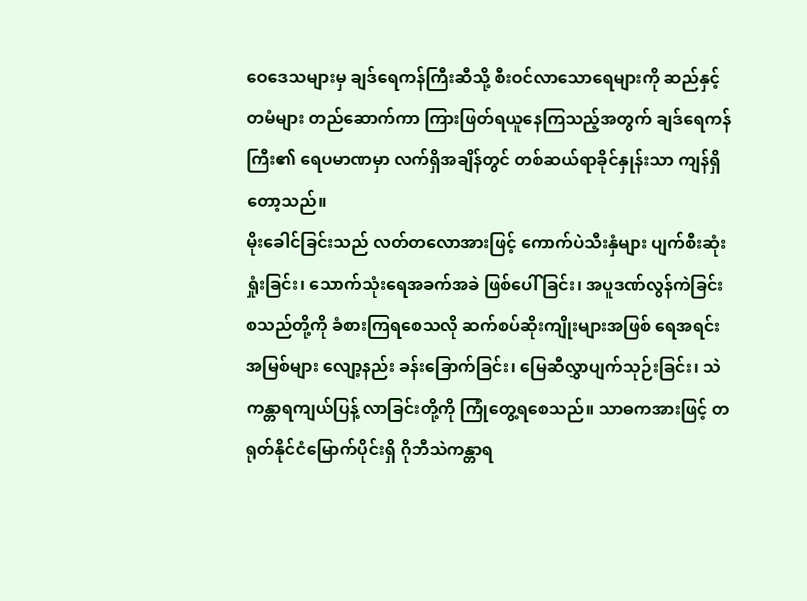ဝေဒေသများမှ ချဒ်ရေကန်ကြီးဆီသို့ စီးဝင်လာသောရေများကို ဆည်နှင့်တမံများ တည်ဆောက်ကာ ကြားဖြတ်ရယူနေကြသည့်အတွက် ချဒ်ရေကန်ကြီး၏ ရေပမာဏမှာ လက်ရှိအချိန်တွင် တစ်ဆယ်ရာခိုင်နှုန်းသာ ကျန်ရှိတော့သည်။
မိုးခေါင်ခြင်းသည် လတ်တလောအားဖြင့် ကောက်ပဲသီးနှံများ ပျက်စီးဆုံးရှုံးခြင်း၊ သောက်သုံးရေအခက်အခဲ ဖြစ်ပေါ် ခြင်း၊ အပူဒဏ်လွန်ကဲခြင်း စသည်တို့ကို ခံစားကြရစေသလို ဆက်စပ်ဆိုးကျိုးများအဖြစ် ရေအရင်းအမြစ်များ လျော့နည်း ခန်းခြောက်ခြင်း၊ မြေဆီလွှာပျက်သုဉ်းခြင်း၊ သဲကန္တာရကျယ်ပြန့် လာခြင်းတို့ကို ကြုံတွေ့ရစေသည်။ သာဓကအားဖြင့် တရုတ်နိုင်ငံမြောက်ပိုင်းရှိ ဂိုဘီသဲကန္တာရ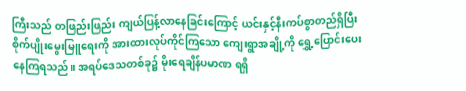ကြီးသည် တဖြည်းဖြည်း ကျယ်ပြန့်လာနေခြင်းကြောင့် ယင်းနှင့်နီးကပ်စွာတည်ရှိပြီး စိုက်ပျိုးမွေးမြူရေးကို အားထားလုပ်ကိုင်ကြသော ကျေးရွာအချို့ကို ရွှေ့ပြောင်းပေးနေကြရသည်။ အရပ်ဒေသတစ်ခု၌ မိုးရေချိန်ပမာဏ ရရှိ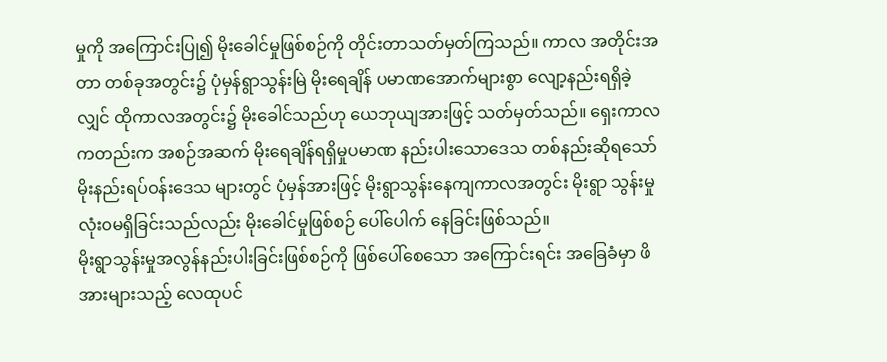မှုကို အကြောင်းပြု၍ မိုးခေါင်မှုဖြစ်စဉ်ကို တိုင်းတာသတ်မှတ်ကြသည်။ ကာလ အတိုင်းအတာ တစ်ခုအတွင်း၌ ပုံမှန်ရွာသွန်းမြဲ မိုးရေချိန် ပမာဏအောက်များစွာ လျော့နည်းရရှိခဲ့လျှင် ထိုကာလအတွင်း၌ မိုးခေါင်သည်ဟု ယေဘုယျအားဖြင့် သတ်မှတ်သည်။ ရှေးကာလကတည်းက အစဉ်အဆက် မိုးရေချိန်ရရှိမှုပမာဏ နည်းပါးသောဒေသ တစ်နည်းဆိုရသော် မိုးနည်းရပ်ဝန်းဒေသ များတွင် ပုံမှန်အားဖြင့် မိုးရွာသွန်းနေကျကာလအတွင်း မိုးရွာ သွန်းမှု လုံး၀မရှိခြင်းသည်လည်း မိုးခေါင်မှုဖြစ်စဉ် ပေါ်ပေါက် နေခြင်းဖြစ်သည်။
မိုးရွာသွန်းမှုအလွန်နည်းပါးခြင်းဖြစ်စဉ်ကို ဖြစ်ပေါ်စေသော အကြောင်းရင်း အခြေခံမှာ ဖိအားများသည့် လေထုပင်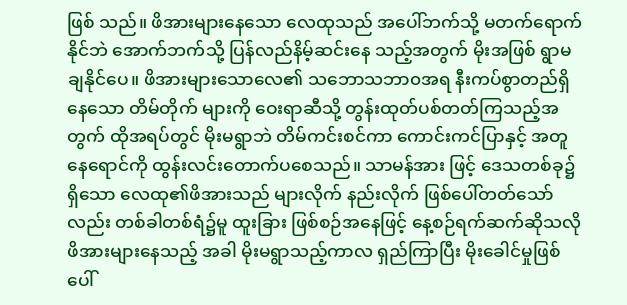ဖြစ် သည်။ ဖိအားများနေသော လေထုသည် အပေါ်ဘက်သို့ မတက်ရောက်နိုင်ဘဲ အောက်ဘက်သို့ ပြန်လည်နိမ့်ဆင်းနေ သည့်အတွက် မိုးအဖြစ် ရွာမချနိုင်ပေ။ ဖိအားများသောလေ၏ သဘောသဘာ၀အရ နီးကပ်စွာတည်ရှိနေသော တိမ်တိုက် များကို ဝေးရာဆီသို့ တွန်းထုတ်ပစ်တတ်ကြသည့်အတွက် ထိုအရပ်တွင် မိုးမရွာဘဲ တိမ်ကင်းစင်ကာ ကောင်းကင်ပြာနှင့် အတူ နေရောင်ကို ထွန်းလင်းတောက်ပစေသည်။ သာမန်အား ဖြင့် ဒေသတစ်ခု၌ရှိသော လေထု၏ဖိအားသည် များလိုက် နည်းလိုက် ဖြစ်ပေါ်တတ်သော်လည်း တစ်ခါတစ်ရံ၌မူ ထူးခြား ဖြစ်စဉ်အနေဖြင့် နေ့စဉ်ရက်ဆက်ဆိုသလို ဖိအားများနေသည့် အခါ မိုးမရွာသည့်ကာလ ရှည်ကြာပြီး မိုးခေါင်မှုဖြစ်ပေါ်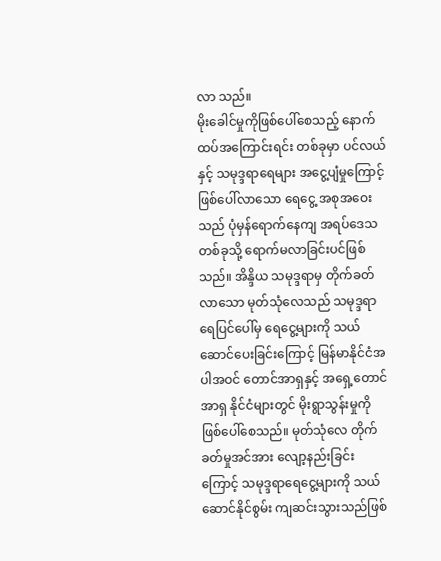လာ သည်။
မိုးခေါင်မှုကိုဖြစ်ပေါ်စေသည့် နောက်ထပ်အကြောင်းရင်း တစ်ခုမှာ ပင်လယ်နှင့် သမုဒ္ဒရာရေများ အငွေ့ပျံမှုကြောင့် ဖြစ်ပေါ်လာသော ရေငွေ့ အစုအဝေးသည် ပုံမှန်ရောက်နေကျ အရပ်ဒေသတစ်ခုသို့ ရောက်မလာခြင်းပင်ဖြစ်သည်။ အိန္ဒိယ သမုဒ္ဒရာမှ တိုက်ခတ်လာသော မုတ်သုံလေသည် သမုဒ္ဒရာ ရေပြင်ပေါ်မှ ရေငွေ့များကို သယ်ဆောင်ပေးခြင်းကြောင့် မြန်မာနိုင်ငံအပါအဝင် တောင်အာရှနှင့် အရှေ့တောင်အာရှ နိုင်ငံများတွင် မိုးရွာသွန်းမှုကို ဖြစ်ပေါ်စေသည်။ မုတ်သုံလေ တိုက်ခတ်မှုအင်အား လျော့နည်းခြင်းကြောင့် သမုဒ္ဒရာရေငွေ့များကို သယ်ဆောင်နိုင်စွမ်း ကျဆင်းသွားသည်ဖြစ်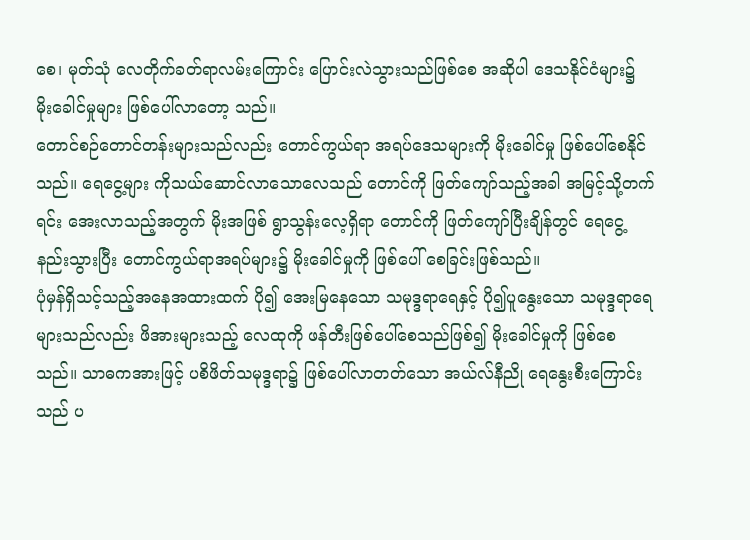စေ၊ မုတ်သုံ လေတိုက်ခတ်ရာလမ်းကြောင်း ပြောင်းလဲသွားသည်ဖြစ်စေ အဆိုပါ ဒေသနိုင်ငံများ၌ မိုးခေါင်မှုများ ဖြစ်ပေါ်လာတော့ သည်။
တောင်စဉ်တောင်တန်းများသည်လည်း တောင်ကွယ်ရာ အရပ်ဒေသများကို မိုးခေါင်မှု ဖြစ်ပေါ်စေနိုင်သည်။ ရေငွေ့များ ကိုသယ်ဆောင်လာသောလေသည် တောင်ကို ဖြတ်ကျော်သည့်အခါ အမြင့်သို့တက်ရင်း အေးလာသည့်အတွက် မိုးအဖြစ် ရွာသွန်းလေ့ရှိရာ တောင်ကို ဖြတ်ကျော်ပြီးချိန်တွင် ရေငွေ့ နည်းသွားပြီး တောင်ကွယ်ရာအရပ်များ၌ မိုးခေါင်မှုကို ဖြစ်ပေါ် စေခြင်းဖြစ်သည်။
ပုံမှန်ရှိသင့်သည့်အနေအထားထက် ပို၍ အေးမြနေသော သမုဒ္ဒရာရေနှင့် ပို၍ပူနွေးသော သမုဒ္ဒရာရေများသည်လည်း ဖိအားများသည့် လေထုကို ဖန်တီးဖြစ်ပေါ်စေသည်ဖြစ်၍ မိုးခေါင်မှုကို ဖြစ်စေသည်။ သာဓကအားဖြင့် ပစိဖိတ်သမုဒ္ဒရာ၌ ဖြစ်ပေါ်လာတတ်သော အယ်လ်နီညို ရေနွေးစီးကြောင်းသည် ပ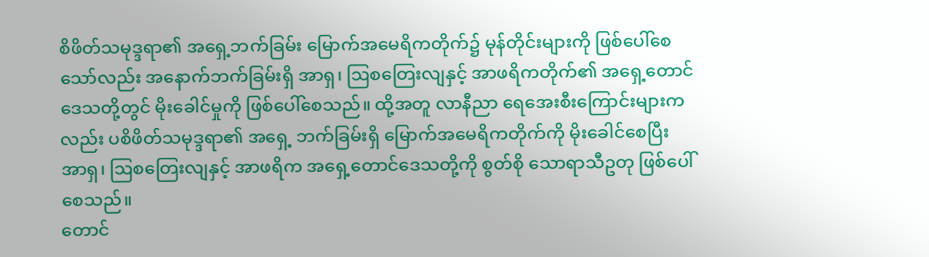စိဖိတ်သမုဒ္ဒရာ၏ အရှေ့ဘက်ခြမ်း မြောက်အမေရိကတိုက်၌ မုန်တိုင်းများကို ဖြစ်ပေါ်စေသော်လည်း အနောက်ဘက်ခြမ်းရှိ အာရှ၊ ဩစတြေးလျနှင့် အာဖရိကတိုက်၏ အရှေ့တောင်ဒေသတို့တွင် မိုးခေါင်မှုကို ဖြစ်ပေါ်စေသည်။ ထို့အတူ လာနီညာ ရေအေးစီးကြောင်းများကလည်း ပစိဖိတ်သမုဒ္ဒရာ၏ အရှေ့ ဘက်ခြမ်းရှိ မြောက်အမေရိကတိုက်ကို မိုးခေါင်စေပြီး အာရှ၊ ဩစတြေးလျနှင့် အာဖရိက အရှေ့တောင်ဒေသတို့ကို စွတ်စို သောရာသီဥတု ဖြစ်ပေါ်စေသည်။
တောင်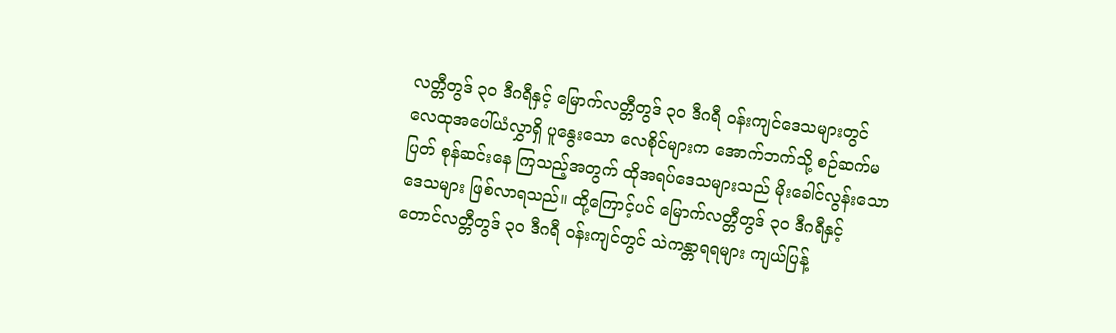လတ္တီတွဒ် ၃၀ ဒီဂရီနှင့် မြောက်လတ္တီတွဒ် ၃၀ ဒီဂရီ ဝန်းကျင်ဒေသများတွင် လေထုအပေါ်ယံလွှာရှိ ပူနွေးသော လေစိုင်များက အောက်ဘက်သို့ စဉ်ဆက်မပြတ် စုန်ဆင်းနေ ကြသည့်အတွက် ထိုအရပ်ဒေသများသည် မိုးခေါင်လွန်းသော ဒေသများ ဖြစ်လာရသည်။ ထို့ကြောင့်ပင် မြောက်လတ္တီတွဒ် ၃၀ ဒီဂရီနှင့် တောင်လတ္တီတွဒ် ၃၀ ဒီဂရီ ဝန်းကျင်တွင် သဲကန္တာရရများ ကျယ်ပြန့်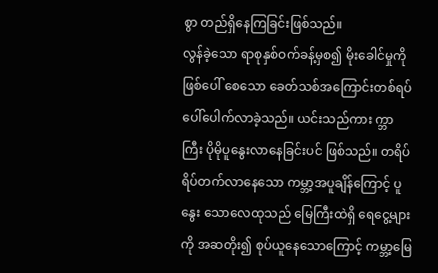စွာ တည်ရှိနေကြခြင်းဖြစ်သည်။
လွန်ခဲ့သော ရာစုနှစ်ဝက်ခန့်မှစ၍ မိုးခေါင်မှုကို ဖြစ်ပေါ် စေသော ခေတ်သစ်အကြောင်းတစ်ရပ် ပေါ်ပေါက်လာခဲ့သည်။ ယင်းသည်ကား က္ဘာကြီး ပိုမိုပူနွေးလာနေခြင်းပင် ဖြစ်သည်။ တရိပ်ရိပ်တက်လာနေသော ကမ္ဘာ့အပူချိန်ကြောင့် ပူနွေး သောလေထုသည် မြေကြီးထဲရှိ ရေငွေ့များကို အဆတိုး၍ စုပ်ယူနေသောကြောင့် ကမ္ဘာ့မြေ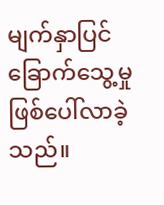မျက်နှာပြင်ခြောက်သွေ့မှု ဖြစ်ပေါ်လာခဲ့သည်။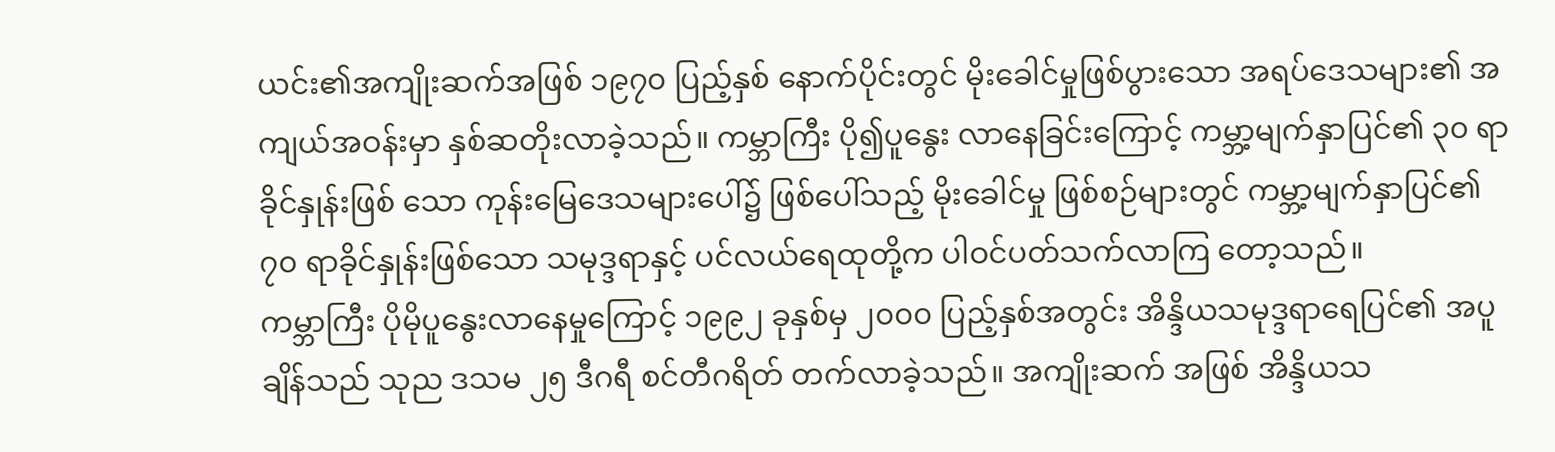ယင်း၏အကျိုးဆက်အဖြစ် ၁၉၇၀ ပြည့်နှစ် နောက်ပိုင်းတွင် မိုးခေါင်မှုဖြစ်ပွားသော အရပ်ဒေသများ၏ အကျယ်အဝန်းမှာ နှစ်ဆတိုးလာခဲ့သည်။ ကမ္ဘာကြီး ပို၍ပူနွေး လာနေခြင်းကြောင့် ကမ္ဘာ့မျက်နှာပြင်၏ ၃၀ ရာခိုင်နှုန်းဖြစ် သော ကုန်းမြေဒေသများပေါ်၌ ဖြစ်ပေါ်သည့် မိုးခေါင်မှု ဖြစ်စဉ်များတွင် ကမ္ဘာ့မျက်နှာပြင်၏ ၇၀ ရာခိုင်နှုန်းဖြစ်သော သမုဒ္ဒရာနှင့် ပင်လယ်ရေထုတို့က ပါဝင်ပတ်သက်လာကြ တော့သည်။
ကမ္ဘာကြီး ပိုမိုပူနွေးလာနေမှုကြောင့် ၁၉၉၂ ခုနှစ်မှ ၂၀၀၀ ပြည့်နှစ်အတွင်း အိန္ဒိယသမုဒ္ဒရာရေပြင်၏ အပူချိန်သည် သုည ဒသမ ၂၅ ဒီဂရီ စင်တီဂရိတ် တက်လာခဲ့သည်။ အကျိုးဆက် အဖြစ် အိန္ဒိယသ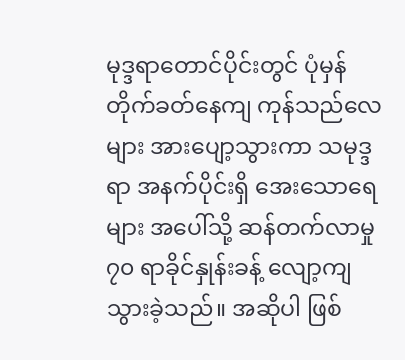မုဒ္ဒရာတောင်ပိုင်းတွင် ပုံမှန်တိုက်ခတ်နေကျ ကုန်သည်လေများ အားပျော့သွားကာ သမုဒ္ဒရာ အနက်ပိုင်းရှိ အေးသောရေများ အပေါ်သို့ ဆန်တက်လာမှု ၇၀ ရာခိုင်နှုန်းခန့် လျော့ကျသွားခဲ့သည်။ အဆိုပါ ဖြစ်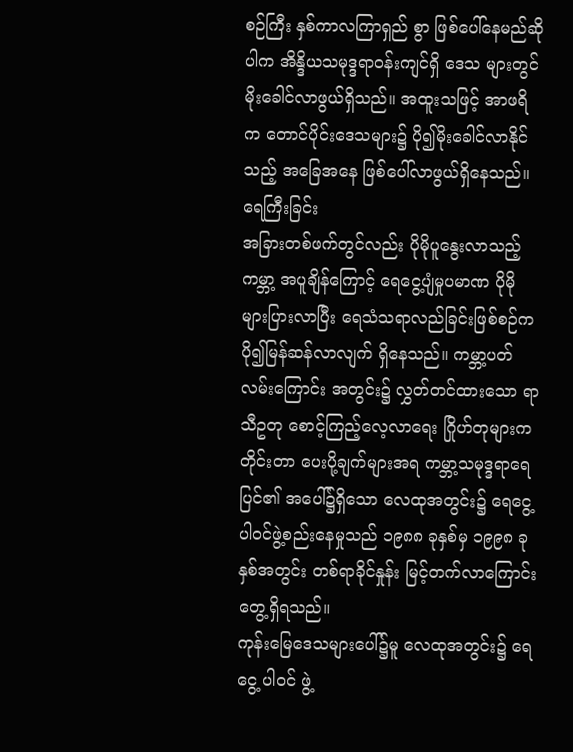စဉ်ကြီး နှစ်ကာလကြာရှည် စွာ ဖြစ်ပေါ်နေမည်ဆိုပါက အိန္ဒိယသမုဒ္ဒရာဝန်းကျင်ရှိ ဒေသ များတွင် မိုးခေါင်လာဖွယ်ရှိသည်။ အထူးသဖြင့် အာဖရိက တောင်ပိုင်းဒေသများ၌ ပို၍မိုးခေါင်လာနိုင်သည့် အခြေအနေ ဖြစ်ပေါ်လာဖွယ်ရှိနေသည်။
ရေကြီးခြင်း
အခြားတစ်ဖက်တွင်လည်း ပိုမိုပူနွေးလာသည့် ကမ္ဘာ့ အပူချိန်ကြောင့် ရေငွေ့ပျံမှုပမာဏ ပိုမိုများပြားလာပြီး ရေသံသရာလည်ခြင်းဖြစ်စဉ်က ပို၍မြန်ဆန်လာလျက် ရှိနေသည်။ ကမ္ဘာ့ပတ်လမ်းကြောင်း အတွင်း၌ လွှတ်တင်ထားသော ရာသီဥတု စောင့်ကြည့်လေ့လာရေး ဂြိုဟ်တုများက တိုင်းတာ ပေးပို့ချက်များအရ ကမ္ဘာ့သမုဒ္ဒရာရေပြင်၏ အပေါ်၌ရှိသော လေထုအတွင်း၌ ရေငွေ့ပါဝင်ဖွဲ့စည်းနေမှုသည် ၁၉၈၈ ခုနှစ်မှ ၁၉၉၈ ခုနှစ်အတွင်း တစ်ရာခိုင်နှုန်း မြင့်တက်လာကြောင်း တွေ့ရှိရသည်။
ကုန်းမြေဒေသများပေါ်၌မူ လေထုအတွင်း၌ ရေငွေ့ ပါဝင် ဖွဲ့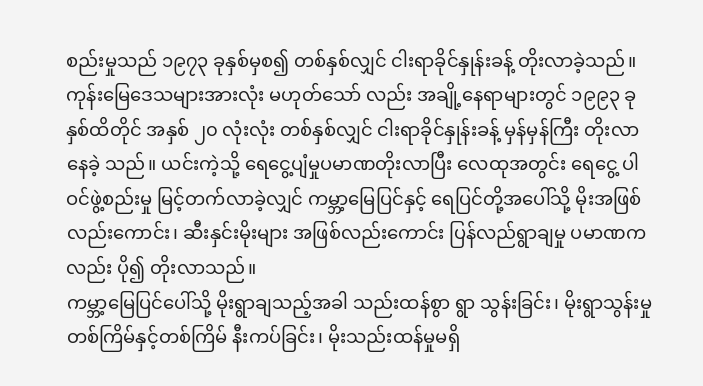စည်းမှုသည် ၁၉၇၃ ခုနှစ်မှစ၍ တစ်နှစ်လျှင် ငါးရာခိုင်နှုန်းခန့် တိုးလာခဲ့သည်။ ကုန်းမြေဒေသများအားလုံး မဟုတ်သော် လည်း အချို့နေရာများတွင် ၁၉၉၃ ခုနှစ်ထိတိုင် အနှစ် ၂၀ လုံးလုံး တစ်နှစ်လျှင် ငါးရာခိုင်နှုန်းခန့် မှန်မှန်ကြီး တိုးလာနေခဲ့ သည်။ ယင်းကဲ့သို့ ရေငွေ့ပျံမှုပမာဏတိုးလာပြီး လေထုအတွင်း ရေငွေ့ ပါဝင်ဖွဲ့စည်းမှု မြင့်တက်လာခဲ့လျှင် ကမ္ဘာ့မြေပြင်နှင့် ရေပြင်တို့အပေါ်သို့ မိုးအဖြစ်လည်းကောင်း၊ ဆီးနှင်းမိုးများ အဖြစ်လည်းကောင်း ပြန်လည်ရွာချမှု ပမာဏကလည်း ပို၍ တိုးလာသည်။
ကမ္ဘာ့မြေပြင်ပေါ်သို့ မိုးရွာချသည့်အခါ သည်းထန်စွာ ရွာ သွန်းခြင်း၊ မိုးရွာသွန်းမှု တစ်ကြိမ်နှင့်တစ်ကြိမ် နီးကပ်ခြင်း၊ မိုးသည်းထန်မှုမရှိ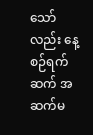သော်လည်း နေ့စဉ်ရက်ဆက် အဆက်မ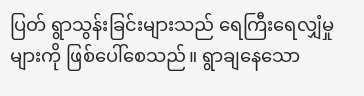ပြတ် ရွာသွန်းခြင်းများသည် ရေကြီးရေလျှံမှုများကို ဖြစ်ပေါ်စေသည်။ ရွာချနေသော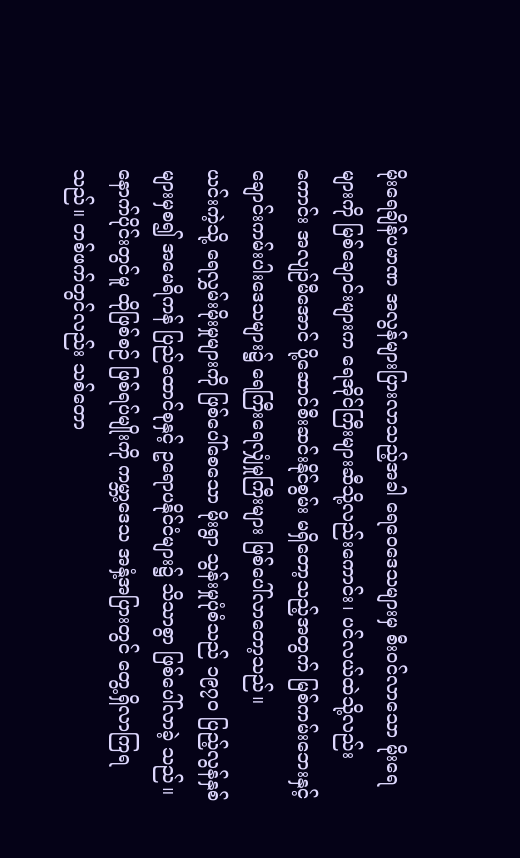မိုးရေချိန်ပမာဏ အလွန်များပြားလာသည့်အခါ ရေဝေဒေသများမှ စီးဝင်လာသော မိုးရေများကို မြစ်ချောင်းများက ရေအိုင်ကြီးများဆီသို့လည်းကောင်း၊ ပင်လယ်ထဲသို့လည်းကောင်း အလျဉ်မီအောင် ပို့ဆောင်စီးဆင်းနိုင်စွမ်း မရှိတော့သည့်အတွက် မြစ်ကမ်းဘေးနှင့် ချောင်းကမ်းပါးဒေသများ၌ ရေကြီးရေလျှံမှုကြီးများ ဖြစ်ပေါ်လာတော့သည်။
ယင်းကဲ့သို့ ရေလွှမ်းမိုးမှုများကို ဖြစ်ပေါ်စေသော မိုးရွာ သွန်းမှုပုံစံသည် ၁၉၇၀ ပြည့်လွန်နှစ်များမှစ၍ အမေရိကန် ပြည်ထောင်စုနှင့် ဥရောပနိုင်ငံများ၌ သိသာစွာ ဖြစ်ပေါ်လာခဲ့ သည်။ နောက်ပိုင်းတွင်မူ ထိုဖြစ်စဉ် ဖြစ်ရပ်မျိုးကို ကမ္ဘာ့ဒေသ အနှံ့အပြားတွင် တွေ့ရှိလာကြရသည်။ တစ်ဖက်တွင်လည်း သစ်တော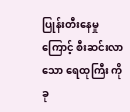ပြုန်းတီးနေမှုကြောင့် စီးဆင်းလာသော ရေထုကြီး ကို ခု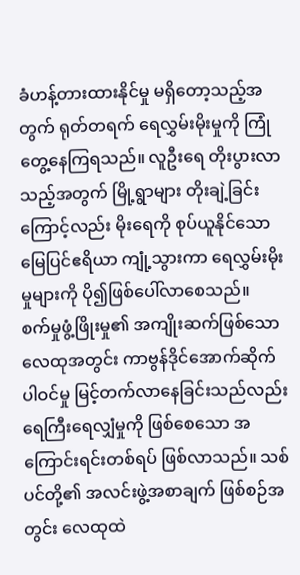ခံဟန့်တားထားနိုင်မှု မရှိတော့သည့်အတွက် ရုတ်တရက် ရေလွှမ်းမိုးမှုကို ကြုံတွေ့နေကြရသည်။ လူဦးရေ တိုးပွားလာ သည့်အတွက် မြို့ရွာများ တိုးချဲ့ခြင်းကြောင့်လည်း မိုးရေကို စုပ်ယူနိုင်သော မြေပြင်ဧရိယာ ကျုံ့သွားကာ ရေလွှမ်းမိုးမှုများကို ပို၍ဖြစ်ပေါ်လာစေသည်။
စက်မှုဖွံ့ဖြိုးမှု၏ အကျိုးဆက်ဖြစ်သော လေထုအတွင်း ကာဗွန်ဒိုင်အောက်ဆိုက်ပါဝင်မှု မြင့်တက်လာနေခြင်းသည်လည်း ရေကြီးရေလျှံမှုကို ဖြစ်စေသော အကြောင်းရင်းတစ်ရပ် ဖြစ်လာသည်။ သစ်ပင်တို့၏ အလင်းဖွဲ့အစာချက် ဖြစ်စဉ်အတွင်း လေထုထဲ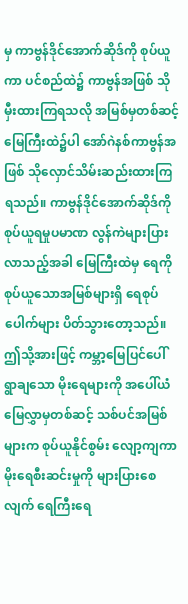မှ ကာဗွန်ဒိုင်အောက်ဆိုဒ်ကို စုပ်ယူကာ ပင်စည်ထဲ၌ ကာဗွန်အဖြစ် သိုမှီးထားကြရသလို အမြစ်မှတစ်ဆင့် မြေကြီးထဲ၌ပါ အော်ဂဲနစ်ကာဗွန်အဖြစ် သိုလှောင်သိမ်းဆည်းထားကြရသည်။ ကာဗွန်ဒိုင်အောက်ဆိုဒ်ကို စုပ်ယူရမှုပမာဏ လွန်ကဲများပြားလာသည့်အခါ မြေကြီးထဲမှ ရေကိုစုပ်ယူသောအမြစ်များရှိ ရေစုပ်ပေါက်များ ပိတ်သွားတော့သည်။ ဤသို့အားဖြင့် ကမ္ဘာ့မြေပြင်ပေါ် ရွာချသော မိုးရေများကို အပေါ်ယံမြေလွှာမှတစ်ဆင့် သစ်ပင်အမြစ်များက စုပ်ယူနိုင်စွမ်း လျော့ကျကာ မိုးရေစီးဆင်းမှုကို များပြားစေလျက် ရေကြီးရေ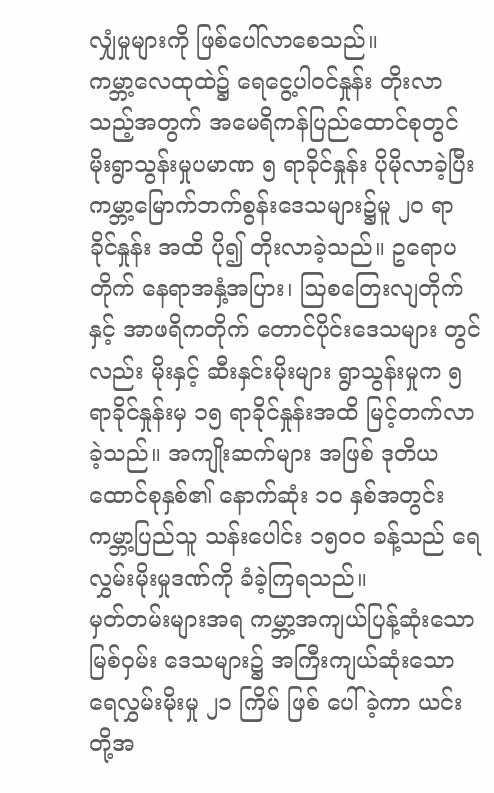လျှံမှုများကို ဖြစ်ပေါ်လာစေသည်။
ကမ္ဘာ့လေထုထဲ၌ ရေငွေ့ပါဝင်နှုန်း တိုးလာသည့်အတွက် အမေရိကန်ပြည်ထောင်စုတွင် မိုးရွာသွန်းမှုပမာဏ ၅ ရာခိုင်နှုန်း ပိုမိုလာခဲ့ပြီး ကမ္ဘာ့မြောက်ဘက်စွန်းဒေသများ၌မူ ၂၀ ရာခိုင်နှုန်း အထိ ပို၍ တိုးလာခဲ့သည်။ ဥရောပတိုက် နေရာအနှံ့အပြား၊ ဩစတြေးလျတိုက်နှင့် အာဖရိကတိုက် တောင်ပိုင်းဒေသများ တွင်လည်း မိုးနှင့် ဆီးနှင်းမိုးများ ရွာသွန်းမှုက ၅ ရာခိုင်နှုန်းမှ ၁၅ ရာခိုင်နှုန်းအထိ မြင့်တက်လာခဲ့သည်။ အကျိုးဆက်များ အဖြစ် ဒုတိယထောင်စုနှစ်၏ နောက်ဆုံး ၁၀ နှစ်အတွင်း ကမ္ဘာ့ပြည်သူ သန်းပေါင်း ၁၅၀၀ ခန့်သည် ရေလွှမ်းမိုးမှုဒဏ်ကို ခံခဲ့ကြရသည်။
မှတ်တမ်းများအရ ကမ္ဘာ့အကျယ်ပြန့်ဆုံးသော မြစ်ဝှမ်း ဒေသများ၌ အကြီးကျယ်ဆုံးသော ရေလွှမ်းမိုးမှု ၂၁ ကြိမ် ဖြစ် ပေါ်ခဲ့ကာ ယင်းတို့အ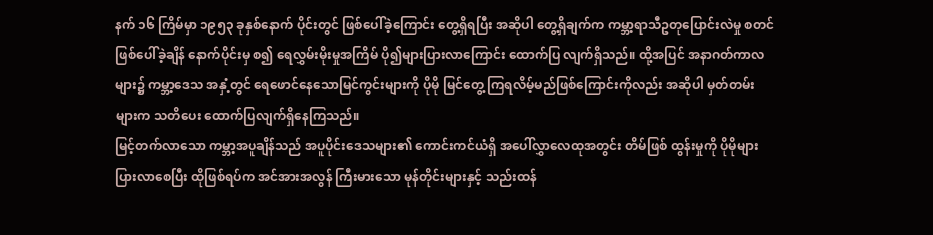နက် ၁၆ ကြိမ်မှာ ၁၉၅၃ ခုနှစ်နောက် ပိုင်းတွင် ဖြစ်ပေါ်ခဲ့ကြောင်း တွေ့ရှိရပြီး အဆိုပါ တွေ့ရှိချက်က ကမ္ဘာ့ရာသီဥတုပြောင်းလဲမှု စတင်ဖြစ်ပေါ်ခဲ့ချိန် နောက်ပိုင်းမှ စ၍ ရေလွှမ်းမိုးမှုအကြိမ် ပို၍များပြားလာကြောင်း ထောက်ပြ လျက်ရှိသည်။ ထို့အပြင် အနာဂတ်ကာလများ၌ ကမ္ဘာ့ဒေသ အနှံ့တွင် ရေဖောင်နေသောမြင်ကွင်းများကို ပိုမို မြင်တွေ့ ကြရလိမ့်မည်ဖြစ်ကြောင်းကိုလည်း အဆိုပါ မှတ်တမ်းများက သတိပေး ထောက်ပြလျက်ရှိနေကြသည်။
မြင့်တက်လာသော ကမ္ဘာ့အပူချိန်သည် အပူပိုင်းဒေသများ၏ ကောင်းကင်ယံရှိ အပေါ်လွှာလေထုအတွင်း တိမ်ဖြစ် ထွန်းမှုကို ပိုမိုများပြားလာစေပြီး ထိုဖြစ်ရပ်က အင်အားအလွန် ကြီးမားသော မုန်တိုင်းများနှင့် သည်းထန်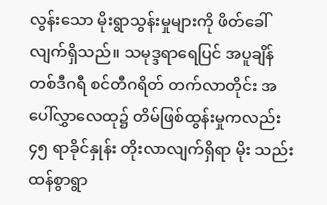လွန်းသော မိုးရွာသွန်းမှုများကို ဖိတ်ခေါ်လျက်ရှိသည်။ သမုဒ္ဒရာရေပြင် အပူချိန် တစ်ဒီဂရီ စင်တီဂရိတ် တက်လာတိုင်း အပေါ်လွှာလေထု၌ တိမ်ဖြစ်ထွန်းမှုကလည်း ၄၅ ရာခိုင်နှုန်း တိုးလာလျက်ရှိရာ မိုး သည်းထန်စွာရွာ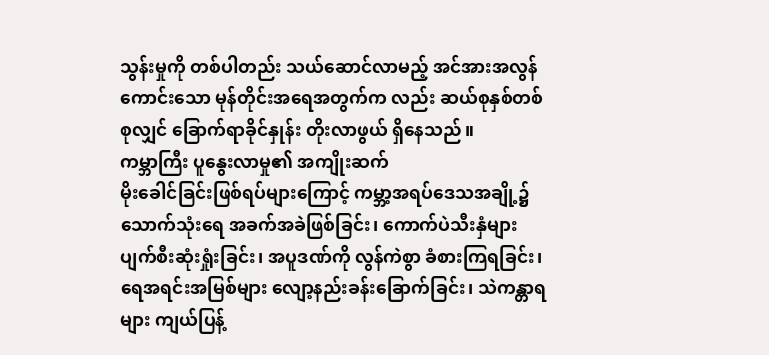သွန်းမှုကို တစ်ပါတည်း သယ်ဆောင်လာမည့် အင်အားအလွန်ကောင်းသော မုန်တိုင်းအရေအတွက်က လည်း ဆယ်စုနှစ်တစ်စုလျှင် ခြောက်ရာခိုင်နှုန်း တိုးလာဖွယ် ရှိနေသည်။
ကမ္ဘာကြီး ပူနွေးလာမှု၏ အကျိုးဆက်
မိုးခေါင်ခြင်းဖြစ်ရပ်များကြောင့် ကမ္ဘာ့အရပ်ဒေသအချို့၌ သောက်သုံးရေ အခက်အခဲဖြစ်ခြင်း၊ ကောက်ပဲသီးနှံများ ပျက်စီးဆုံးရှုံးခြင်း၊ အပူဒဏ်ကို လွန်ကဲစွာ ခံစားကြရခြင်း၊ ရေအရင်းအမြစ်များ လျော့နည်းခန်းခြောက်ခြင်း၊ သဲကန္တာရများ ကျယ်ပြန့်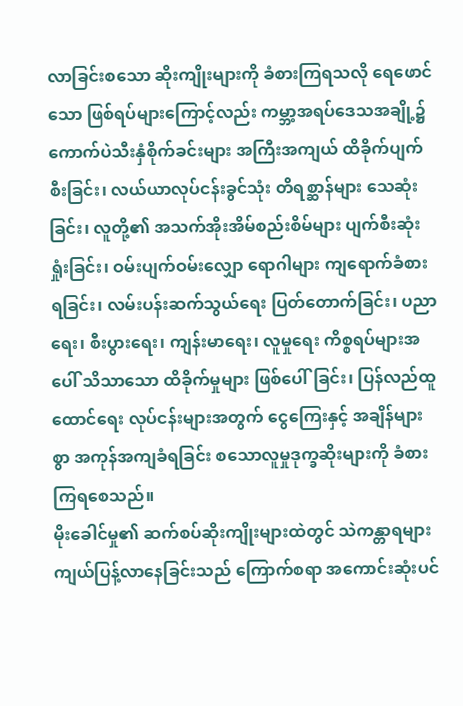လာခြင်းစသော ဆိုးကျိုးများကို ခံစားကြရသလို ရေဖောင်သော ဖြစ်ရပ်များကြောင့်လည်း ကမ္ဘာ့အရပ်ဒေသအချို့၌ ကောက်ပဲသီးနှံစိုက်ခင်းများ အကြီးအကျယ် ထိခိုက်ပျက်စီးခြင်း၊ လယ်ယာလုပ်ငန်းခွင်သုံး တိရစ္ဆာန်များ သေဆုံးခြင်း၊ လူတို့၏ အသက်အိုးအိမ်စည်းစိမ်များ ပျက်စီးဆုံးရှုံးခြင်း၊ ဝမ်းပျက်ဝမ်းလျှော ရောဂါများ ကျရောက်ခံစားရခြင်း၊ လမ်းပန်းဆက်သွယ်ရေး ပြတ်တောက်ခြင်း၊ ပညာရေး၊ စီးပွားရေး၊ ကျန်းမာရေး၊ လူမှုရေး ကိစ္စရပ်များအပေါ် သိသာသော ထိခိုက်မှုများ ဖြစ်ပေါ်ခြင်း၊ ပြန်လည်ထူထောင်ရေး လုပ်ငန်းများအတွက် ငွေကြေးနှင့် အချိန်များစွာ အကုန်အကျခံရခြင်း စသောလူမှုဒုက္ခဆိုးများကို ခံစားကြရစေသည်။
မိုးခေါင်မှု၏ ဆက်စပ်ဆိုးကျိုးများထဲတွင် သဲကန္တာရများ ကျယ်ပြန့်လာနေခြင်းသည် ကြောက်စရာ အကောင်းဆုံးပင်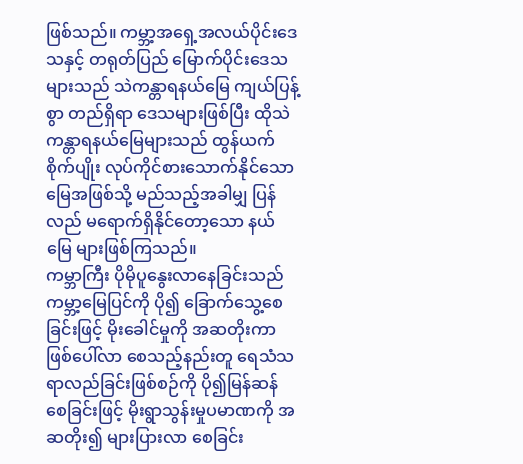ဖြစ်သည်။ ကမ္ဘာ့အရှေ့အလယ်ပိုင်းဒေသနှင့် တရုတ်ပြည် မြောက်ပိုင်းဒေသများသည် သဲကန္တာရနယ်မြေ ကျယ်ပြန့်စွာ တည်ရှိရာ ဒေသများဖြစ်ပြီး ထိုသဲကန္တာရနယ်မြေများသည် ထွန်ယက်စိုက်ပျိုး လုပ်ကိုင်စားသောက်နိုင်သော မြေအဖြစ်သို့ မည်သည့်အခါမျှ ပြန်လည် မရောက်ရှိနိုင်တော့သော နယ်မြေ များဖြစ်ကြသည်။
ကမ္ဘာကြီး ပိုမိုပူနွေးလာနေခြင်းသည် ကမ္ဘာ့မြေပြင်ကို ပို၍ ခြောက်သွေ့စေခြင်းဖြင့် မိုးခေါင်မှုကို အဆတိုးကာ ဖြစ်ပေါ်လာ စေသည့်နည်းတူ ရေသံသရာလည်ခြင်းဖြစ်စဉ်ကို ပို၍မြန်ဆန် စေခြင်းဖြင့် မိုးရွာသွန်းမှုပမာဏကို အဆတိုး၍ များပြားလာ စေခြင်း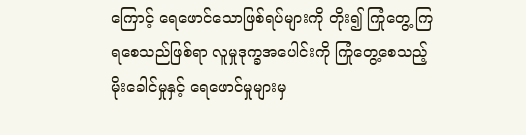ကြောင့် ရေဖောင်သောဖြစ်ရပ်များကို တိုး၍ ကြုံတွေ့ ကြရစေသည်ဖြစ်ရာ လူမှုဒုက္ခအပေါင်းကို ကြုံတွေ့စေသည့် မိုးခေါင်မှုနှင့် ရေဖောင်မှုများမှ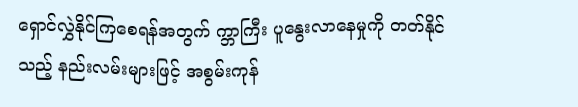ရှောင်လွှဲနိုင်ကြစေရန်အတွက် က္ဘာကြီး ပူနွေးလာနေမှုကို တတ်နိုင်သည့် နည်းလမ်းများဖြင့် အစွမ်းကုန်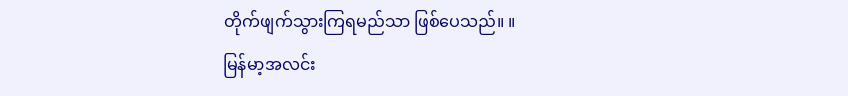တိုက်ဖျက်သွားကြရမည်သာ ဖြစ်ပေသည်။ ။
မြန်မာ့အလင်း